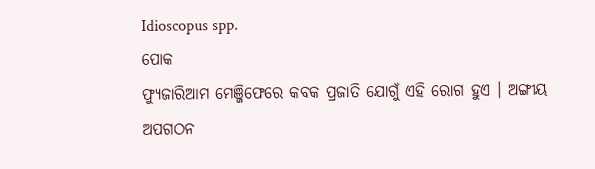Idioscopus spp.
ପୋକ
ଫ୍ୟୁଜାରିଆମ ମେଞ୍ଜିଫେରେ କବକ ପ୍ରଜାତି ଯୋଗୁଁ ଏହି ରୋଗ ହୁଏ । ଅଙ୍ଗୀୟ ଅପଗଠନ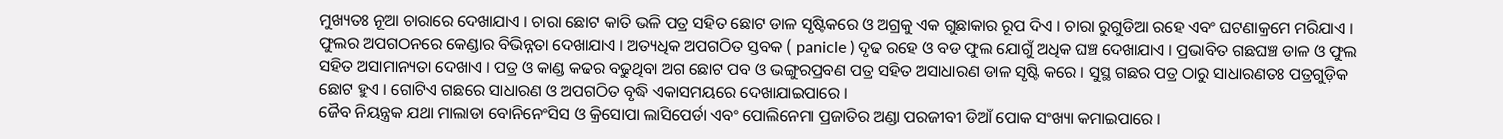ମୁଖ୍ୟତଃ ନୂଆ ଚାରାରେ ଦେଖାଯାଏ । ଚାରା ଛୋଟ କାତି ଭଳି ପତ୍ର ସହିତ ଛୋଟ ଡାଳ ସୃଷ୍ଟିକରେ ଓ ଅଗ୍ରକୁ ଏକ ଗୁଛାକାର ରୂପ ଦିଏ । ଚାରା ରୁଗୁଡିଆ ରହେ ଏବଂ ଘଟଣାକ୍ରମେ ମରିଯାଏ । ଫୁଲର ଅପଗଠନରେ କେଣ୍ଡାର ବିଭିନ୍ନତା ଦେଖାଯାଏ । ଅତ୍ୟଧିକ ଅପଗଠିତ ସ୍ତବକ ( panicle ) ଦୃଢ ରହେ ଓ ବଡ ଫୁଲ ଯୋଗୁଁ ଅଧିକ ଘଞ୍ଚ ଦେଖାଯାଏ । ପ୍ରଭାବିତ ଗଛଘଞ୍ଚ ଡାଳ ଓ ଫୁଲ ସହିତ ଅସାମାନ୍ୟତା ଦେଖାଏ । ପତ୍ର ଓ କାଣ୍ଡ କଢର ବଢୁଥିବା ଅଗ ଛୋଟ ପବ ଓ ଭଙ୍ଗୁରପ୍ରବଣ ପତ୍ର ସହିତ ଅସାଧାରଣ ଡାଳ ସୃଷ୍ଟି କରେ । ସୁସ୍ଥ ଗଛର ପତ୍ର ଠାରୁ ସାଧାରଣତଃ ପତ୍ରଗୁଡ଼ିକ ଛୋଟ ହୁଏ । ଗୋଟିଏ ଗଛରେ ସାଧାରଣ ଓ ଅପଗଠିତ ବୃଦ୍ଧି ଏକାସମୟରେ ଦେଖାଯାଇପାରେ ।
ଜୈବ ନିୟନ୍ତ୍ରକ ଯଥା ମାଲାଡା ବୋନିନେଂସିସ ଓ କ୍ରିସୋପା ଲାସିପେର୍ଡା ଏବଂ ପୋଲିନେମା ପ୍ରଜାତିର ଅଣ୍ଡା ପରଜୀବୀ ଡିଆଁ ପୋକ ସଂଖ୍ୟା କମାଇପାରେ ।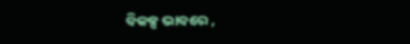ବିକଳ୍ପ ଭାବରେ ,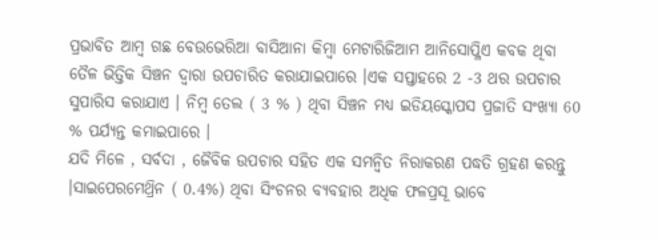ପ୍ରଭାବିତ ଆମ୍ବ ଗଛ ବେଉଭେରିଆ ବାସିଆନା କିମ୍ବା ମେଟାରିଜିଆମ ଆନିସୋପ୍ଳିଏ କବକ ଥିବା ତୈଳ ଭିତ୍ତିକ ସିଞ୍ଚନ ଦ୍ଵାରା ଉପଚାରିତ କରାଯାଇପାରେ ।ଏକ ସପ୍ତାହରେ 2 -3 ଥର ଉପଚାର ସୁପାରିସ କରାଯାଏ । ନିମ୍ବ ତେଲ ( 3 % ) ଥିବା ସିଞ୍ଚନ ମଧ୍ୟ ଇଡିୟସ୍କୋପସ ପ୍ରଜାତି ସଂଖ୍ୟା 60 % ପର୍ଯ୍ୟନ୍ତ କମାଇପାରେ ।
ଯଦି ମିଳେ , ସର୍ବଦା , ଜୈବିକ ଉପଚାର ସହିତ ଏକ ସମନ୍ଵିତ ନିରାକରଣ ପଦ୍ଧତି ଗ୍ରହଣ କରନ୍ତୁ ।ସାଇପେରମେଥ୍ରିନ ( 0.4%) ଥିବା ସିଂଚନର ବ୍ୟବହାର ଅଧିକ ଫଳପ୍ରସୂ ଭାବେ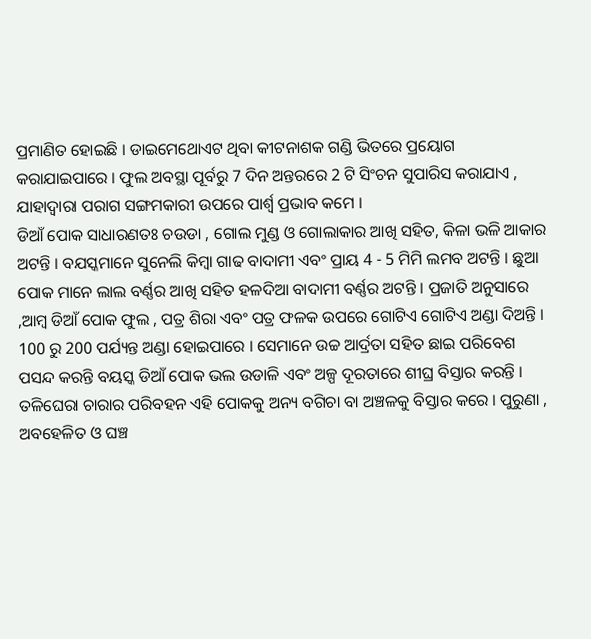ପ୍ରମାଣିତ ହୋଇଛି । ଡାଇମେଥୋଏଟ ଥିବା କୀଟନାଶକ ଗଣ୍ଡି ଭିତରେ ପ୍ରୟୋଗ କରାଯାଇପାରେ । ଫୁଲ ଅବସ୍ଥା ପୂର୍ବରୁ 7 ଦିନ ଅନ୍ତରରେ 2 ଟି ସିଂଚନ ସୁପାରିସ କରାଯାଏ , ଯାହାଦ୍ୱାରା ପରାଗ ସଙ୍ଗମକାରୀ ଉପରେ ପାର୍ଶ୍ଵ ପ୍ରଭାବ କମେ ।
ଡିଆଁ ପୋକ ସାଧାରଣତଃ ଚଉଡା , ଗୋଲ ମୁଣ୍ଡ ଓ ଗୋଲାକାର ଆଖି ସହିତ, କିଳା ଭଳି ଆକାର ଅଟନ୍ତି । ବଯସ୍କମାନେ ସୁନେଲି କିମ୍ବା ଗାଢ ବାଦାମୀ ଏବଂ ପ୍ରାୟ 4 - 5 ମିମି ଲମବ ଅଟନ୍ତି । ଛୁଆ ପୋକ ମାନେ ଲାଲ ବର୍ଣ୍ଣର ଆଖି ସହିତ ହଳଦିଆ ବାଦାମୀ ବର୍ଣ୍ଣର ଅଟନ୍ତି । ପ୍ରଜାତି ଅନୁସାରେ ,ଆମ୍ବ ଡିଆଁ ପୋକ ଫୁଲ , ପତ୍ର ଶିରା ଏବଂ ପତ୍ର ଫଳକ ଉପରେ ଗୋଟିଏ ଗୋଟିଏ ଅଣ୍ଡା ଦିଅନ୍ତି । 100 ରୁ 200 ପର୍ଯ୍ୟନ୍ତ ଅଣ୍ଡା ହୋଇପାରେ । ସେମାନେ ଉଚ୍ଚ ଆର୍ଦ୍ରତା ସହିତ ଛାଇ ପରିବେଶ ପସନ୍ଦ କରନ୍ତି ବୟସ୍କ ଡିଆଁ ପୋକ ଭଲ ଉଡାଳି ଏବଂ ଅଳ୍ପ ଦୂରତାରେ ଶୀଘ୍ର ବିସ୍ତାର କରନ୍ତି । ତଳିଘେରା ଚାରାର ପରିବହନ ଏହି ପୋକକୁ ଅନ୍ୟ ବଗିଚା ବା ଅଞ୍ଚଳକୁ ବିସ୍ତାର କରେ । ପୁରୁଣା , ଅବହେଳିତ ଓ ଘଞ୍ଚ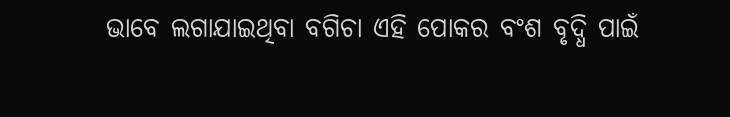ଭାବେ ଲଗାଯାଇଥିବା ବଗିଚା ଏହି ପୋକର ବଂଶ ବୃଦ୍ଧି ପାଇଁ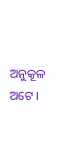ଅନୁକୂଳ ଅଟେ ।